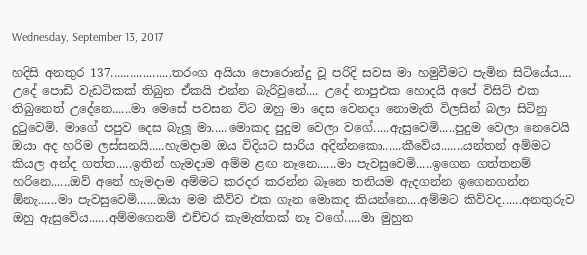Wednesday, September 13, 2017

හදිසි අනතුර 137...................තරංග අයියා පොරොන්දු වූ පරිදි සවස මා හමුවීමට පැමින සිටියේය.... උදේ පොඩි වැඩටිකක් තිබුන ඒකයි එන්න බැරිවුනේ.... උදේ නාපුඑක හොදයි අපේ විසිට් එක තිබුනෙත් උදේනෙ......මා මෙසේ පවසන විට ඔහු මා දෙස වෙනදා නොමැති විලසින් බලා සිටිනු දුටුවෙමි. මාගේ පපුව දෙස බැලූ මා.....මොකද පුදුම වෙලා වගේ.....ඇසුවෙමි.....පුදුම වෙලා නෙවෙයි ඔයා අද හරිම ලස්සනයි.....හැමදාම ඔය විදියට සාරිය අදින්නකො......කීවේය.......යන්තන් අම්මට කියල අන්ද ගත්ත.....ඉතින් හැමදාම අම්ම ළඟ නෑනෙ......මා පැවසුවෙමි.....ඉගෙන ගත්තනම් හරිනෙ......ඔව් අනේ හැමදාම අම්මට කරදර කරන්න බෑනෙ තනියම ඇදගන්න ඉගෙනගන්න ඕනැ......මා පැවසුවෙමි......ඔයා මම කීව්ව එක ගැන මොකද කියන්නෙ....අම්මට කිව්වද......අනතුරුව ඔහු ඇසුවේය......අම්මගෙනම් එච්චර කැමැත්තක් නෑ වගේ.....මා මුහුන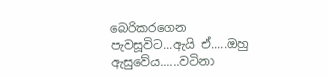බෙරිකරගෙන පැවසූවිට...ඇයි ඒ.....ඔහු ඇසුවේය......වටිනා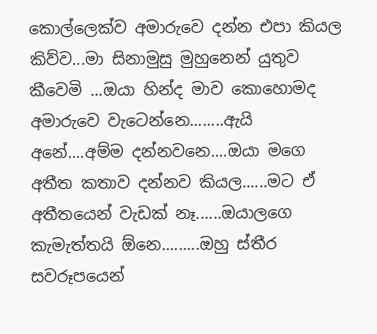කොල්ලෙක්ව අමාරුවෙ දන්න එපා කියල කිව්ව...මා සිනාමුසු මුහුනෙන් යුතුව කීවෙමි ...ඔයා හින්ද මාව කොහොමද අමාරුවෙ වැටෙන්නෙ........ඇයි අනේ....අම්ම දන්නවනෙ....ඔයා මගෙ අතීත කතාව දන්නව කියල......මට ඒ අතීතයෙන් වැඩක් නෑ......ඔයාලගෙ කැමැත්තයි ඕනෙ.........ඔහු ස්තීර සවරූපයෙන්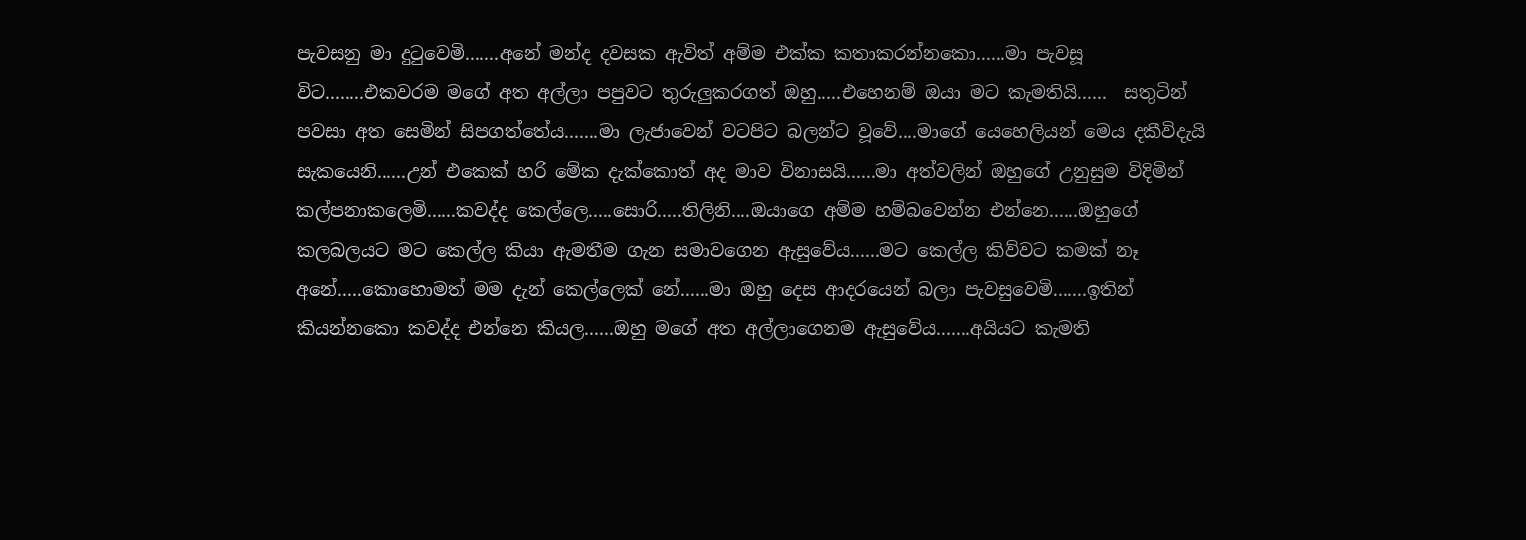පැවසනු මා දුටුවෙමි.......අනේ මන්ද දවසක ඇවිත් අම්ම එක්ක කතාකරන්නකො......මා පැවසූ විට........එකවරම මගේ අත අල්ලා පපුවට තුරුලුකරගත් ඔහු.....එහෙනම් ඔයා මට කැමතියි......  සතුටින්  පවසා අත සෙමින් සිපගත්තේය.......මා ලැජාවෙන් වටපිට බලන්ට වූවේ....මාගේ යෙහෙලියන් මෙය දකීවිදැයි සැකයෙනි......උන් එකෙක් හරි මේක දැක්කොත් අද මාව විනාසයි......මා අත්වලින් ඔහුගේ උනුසුම විදිමින් කල්පනාකලෙමි......කවද්ද කෙල්ලෙ.....සොරි.....තිලිනි....ඔයාගෙ අම්ම හම්බවෙන්න එන්නෙ......ඔහුගේ කලබලයට මට කෙල්ල කියා ඇමතීම ගැන සමාවගෙන ඇසුවේය......මට කෙල්ල කිව්වට කමක් නෑ අනේ.....කොහොමත් මම දැන් කෙල්ලෙක් නේ......මා ඔහු දෙස ආදරයෙන් බලා පැවසුවෙමි.......ඉතින් කියන්නකො කවද්ද එන්නෙ කියල......ඔහු මගේ අත අල්ලාගෙනම ඇසුවේය.......අයියට කැමති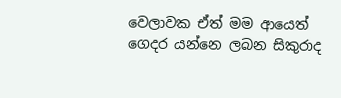වෙලාවක ඒත් මම ආයෙත් ගෙදර යන්නෙ ලබන සිකුරාද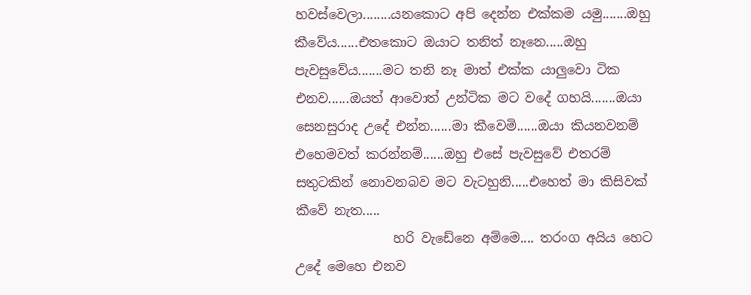හවස්වෙලා........යනකොට අපි දෙන්න එක්කම යමු.......ඔහු කීවේය......එතකොට ඔයාට තනිත් නෑනෙ.....ඔහු පැවසුවේය.......මට තනි නෑ මාත් එක්ක යාලුවො ටික එනව......ඔයත් ආවොත් උන්ටික මට වදේ ගහයි.......ඔයා සෙනසුරාද උදේ එන්න......මා කීවෙමි......ඔයා කියනවනම් එහෙමවත් කරන්නම්......ඔහු එසේ පැවසුවේ එතරම්  සතුටකින් නොවනබව මට වැටහුනි.....එහෙත් මා කිසිවක් කීවේ නැත.....
               හරි වැඩේනෙ අම්මෙ.... තරංග අයිය හෙට උදේ මෙහෙ එනව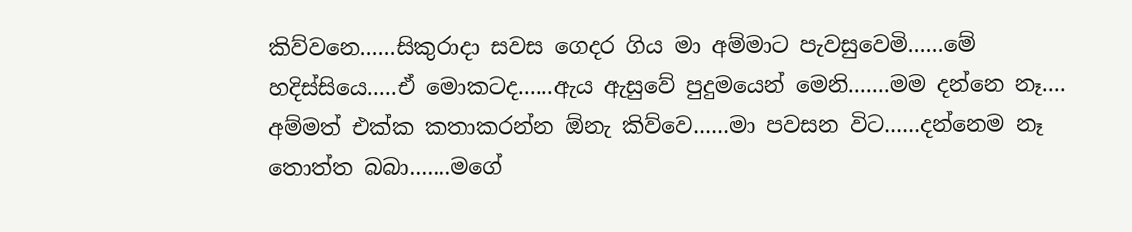කිව්වනෙ......සිකුරාදා සවස ගෙදර ගිය මා අම්මාට පැවසුවෙමි......මේ හදිස්සියෙ.....ඒ මොකටද......ඇය ඇසුවේ පුදුමයෙන් මෙනි.......මම දන්නෙ නෑ.... අම්මත් එක්ක කතාකරන්න ඕනැ කිව්වෙ......මා පවසන විට......දන්නෙම නෑ තොත්ත බබා.......මගේ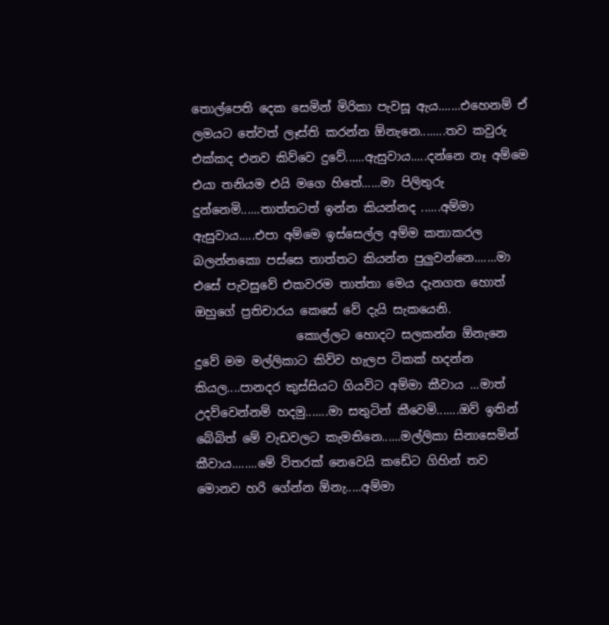තොල්පෙති දෙක සෙමින් මිරිකා පැවසූ ඇය.......එහෙනම් ඒ ලමයට තේවත් ලෑස්ති කරන්න ඕනැනෙ........තව කවුරු එක්කද එනව කිව්වෙ දුවේ......ඇසුවාය.....දන්නෙ නෑ අම්මෙ එයා තනියම එයි මගෙ හිතේ......මා පිලිතුරු දුන්නෙමි......තාත්තටත් ඉන්න කියන්නද ......අම්මා ඇසුවාය.....එපා අම්මෙ ඉස්සෙල්ල අම්ම කතාකරල බලන්නකො පස්සෙ තාත්තට කියන්න පුලුවන්නෙ.......මා එසේ පැවසුවේ එකවරම තාත්තා මෙය දැනගත හොත් ඔහුගේ ප්‍රතිචාරය කෙසේ වේ දැයි සැකයෙනි.
                 කොල්ලට හොදට සලකන්න ඕනැනෙ දුවේ මම මල්ලිකාට කිව්ව හැලප ටිකක් හදන්න කියල....පානදර කුස්සියට ගියවිට අම්මා කීවාය ...මාත් උදව්වෙන්නම් හදමු.......මා සතුටින් කීවෙමි.......ඔව් ඉතින් බේබිත් මේ වැඩවලට කැමතිනෙ......මල්ලිකා සිනාසෙමින් කීවාය........මේ විතරක් නෙවෙයි කඩේට ගිහින් තව මොනව හරි ගේන්න ඕනැ.....අම්මා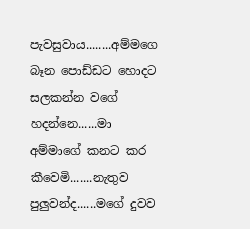පැවසුවාය........අම්මගෙ බෑන පොඩ්ඩට හොදට සලකන්න වගේ හදන්නෙ......මා අම්මාගේ කනට කර කීවෙමි.......නැතුව පුලුවන්ද......මගේ දුවව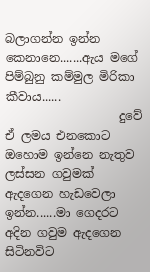බලාගන්න ඉන්න කෙනානෙ.......ඇය මගේ පිම්බුනු කම්මුල මිරිකා කීවාය......
                   දුවේ ඒ ලමය එනකොට ඔහොම ඉන්නෙ නැතුව ලස්සන ගවුමක් ඇදගෙන හැඩවෙලා ඉන්න......මා ගෙදරට අදින ගවුම ඇදගෙන සිටිනවිට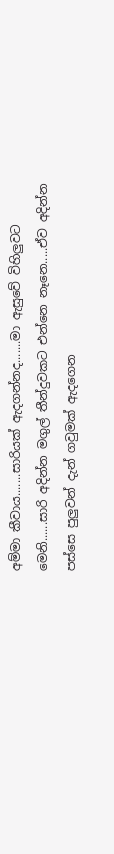අම්මා කීවාය.......සාරියක් ඇදගන්නද.......මා ඇසුවේ විහිලුවට මෙනි......සාරි අදින්න මගුල් තීන්දුවකට එන්නෙ නෑනෙ.....ඒව අදින්න පස්සෙ පුලුවන් දැන් ගවුමක් ඇදගෙන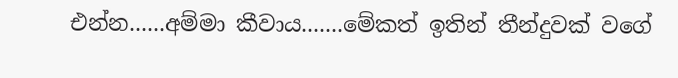එන්න......අම්මා කීවාය.......මේකත් ඉතින් තීන්දුවක් වගේ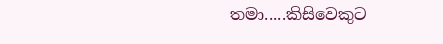තමා.....කිසිවෙකුට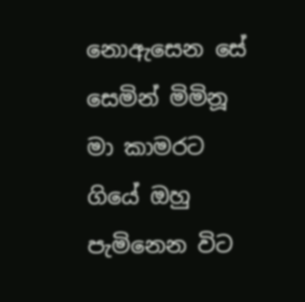නොඇසෙන සේ සෙමින් මිමිනූ මා කාමරට ගියේ ඔහු පැමිනෙන විට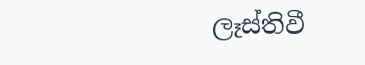ලෑස්තිවී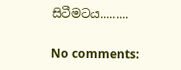සිටීමටය.........

No comments: